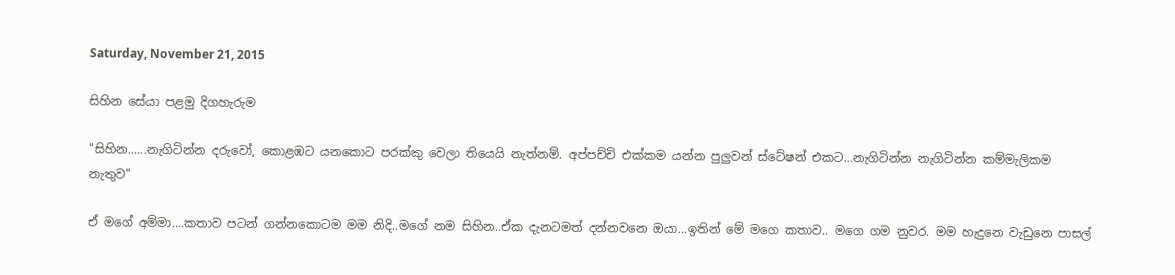Saturday, November 21, 2015

සිහින සේයා පළමු දිගහැරුම

"සිහින......නැගිටින්න දරුවෝ, කොළඹට යනකොට පරක්කු වෙලා තියෙයි නැත්නම්. අප්පච්චි එක්කම යන්න පුලුවන් ස්ටේෂන් එකට...නැගිටින්න නැගිටින්න කම්මැලිකම නැතුව"

ඒ මගේ අම්මා....කතාව පටන් ගන්නකොටම මම නිදි..මගේ නම සිහින..ඒක දැනටමත් දන්නවනෙ ඔයා...ඉතින් මේ මගෙ කතාව.. මගෙ ගම නුවර. මම හැදුනෙ වැඩුනෙ පාසල්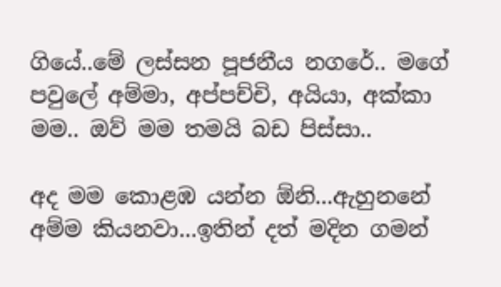ගියේ..මේ ලස්සන පූජනීය නගරේ.. මගේ පවුලේ අම්මා, අප්පච්චි, අයියා, අක්කා මම.. ඔව් මම තමයි බඩ පිස්සා..

අද මම කොළඹ යන්න ඕනි...ඇහුනනේ අම්ම කියනවා...ඉතින් දත් මදින ගමන්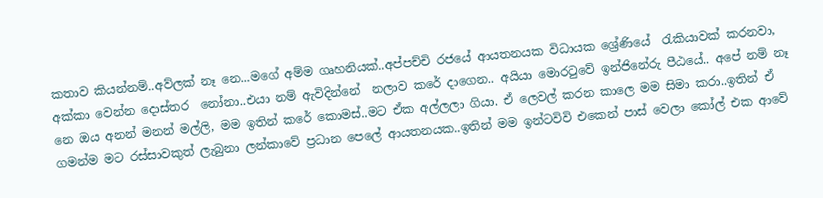කතාව කියන්නම්..අව්ලක් නෑ නෙ...මගේ අම්ම ගෘහනියක්..අප්පච්චි රජයේ ආයතනයක විධායක ශ්‍රේණියේ  රැකියාවක් කරනවා, අක්කා වෙන්න දොස්තර  නෝනා..එයා නම් ඇවිදින්නේ  නලාව කරේ දාගෙන.. අයියා මොරටුවේ ඉන්ජිනේරු පීඨයේ.. අපේ නම් නෑ නෙ ඔය අනන් මනන් මල්ලි, මම ඉතින් කරේ කොමස්..මට ඒක අල්ලලා ගියා. ඒ ලෙවල් කරන කාලෙ මම සිමා කරා..ඉතින් ඒ ගමන්ම මට රස්සාවකුත් ලැබුනා ලන්කාවේ ප්‍රධාන පෙලේ ආයතනයක..ඉතින් මම ඉන්ටවිවි එකෙන් පාස් වෙලා කෝල් එක ආවේ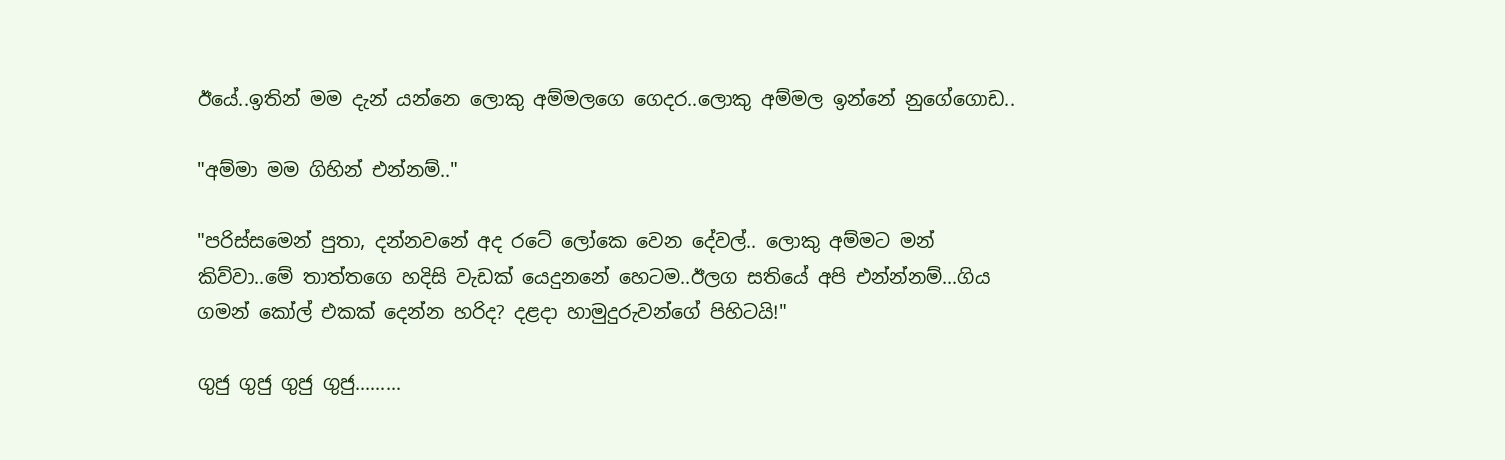ඊයේ..ඉතින් මම දැන් යන්නෙ ලොකු අම්මලගෙ ගෙදර..ලොකු අම්මල ඉන්නේ නුගේගොඩ..

"අම්මා මම ගිහින් එන්නම්.."

"පරිස්සමෙන් පුතා, දන්නවනේ අද රටේ ලෝකෙ වෙන දේවල්.. ලොකු අම්මට මන් කිව්වා..මේ තාත්තගෙ හදිසි වැඩක් යෙදුනනේ හෙටම..ඊලග සතියේ අපි එන්න්නම්...ගිය ගමන් කෝල් එකක් දෙන්න හරිද? දළදා හාමුදුරුවන්ගේ පිහිටයි!"

ගුජු ගුජු ගුජු ගුජු.........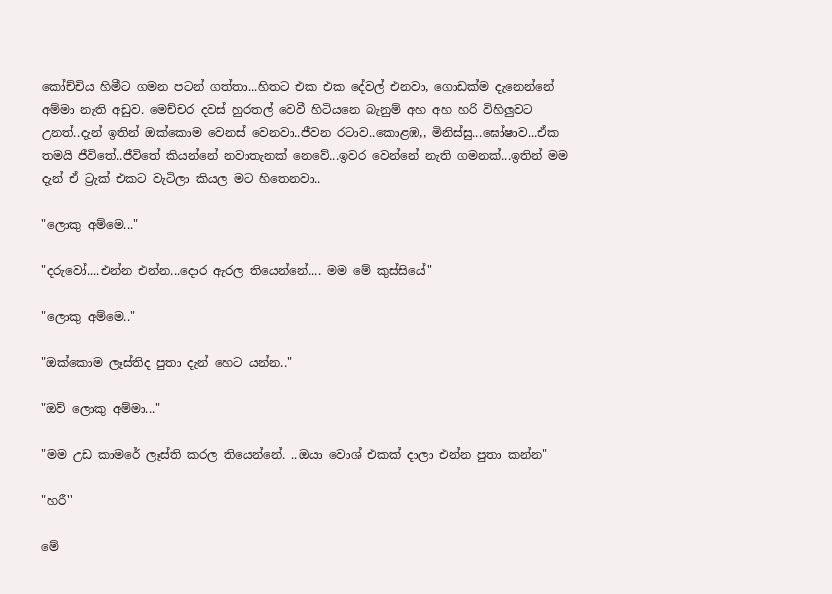කෝච්චිය හිමීට ගමන පටන් ගත්තා...හිතට එක එක දේවල් එනවා, ගොඩක්ම දැනෙන්නේ අම්මා නැති අඩුව. මෙච්චර දවස් හුරතල් වෙවී හිටියනෙ බැනුම් අහ අහ හරි විහිලුවට උනත්..දැන් ඉතින් ඔක්කොම වෙනස් වෙනවා..ජීවන රටාව..කොළඹ,, මිනිස්සු...ඝෝෂාව...ඒක තමයි ජීවිතේ..ජීවිතේ කියන්නේ නවාතැනක් නෙවේ...ඉවර වෙන්නේ නැති ගමනක්...ඉතින් මම දැන් ඒ ට්‍රැක් එකට වැටිලා කියල මට හිතෙනවා..

"ලොකු අම්මෙ..."

"දරුවෝ....එන්න එන්න...දොර ඇරල තියෙන්නේ.... මම මේ කුස්සියේ"

"ලොකු අම්මෙ.."

"ඔක්කොම ලෑස්තිද පුතා දැන් හෙට යන්න.."

"ඔව් ලොකු අම්මා..."

"මම උඩ කාමරේ ලෑස්ති කරල තියෙන්නේ. ..ඔයා වොශ් එකක් දාලා එන්න පුතා කන්න"

"හරී''

මේ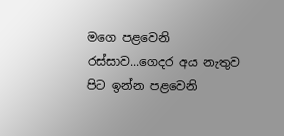මගෙ පළවෙනි රස්සාව...ගෙදර අය නැතුව පිට ඉන්න පළවෙනි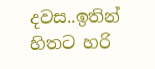දවස..ඉතින් හිතට හරි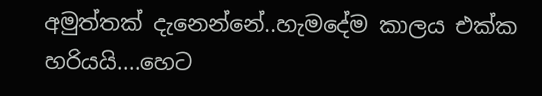අමුත්තක් දැනෙන්නේ..හැමදේම කාලය එක්ක හරියයි....හෙට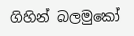ගිහින් බලමුකෝ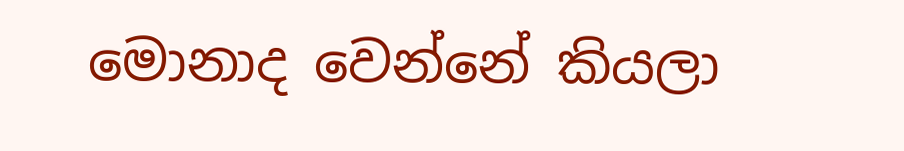මොනාද වෙන්නේ කියලා